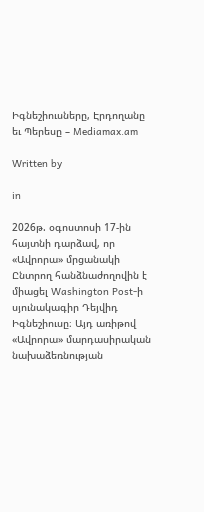Իգնեշիուսները, Էրդողանը եւ Պերեսը – Mediamax.am

Written by

in

2026թ. օգոստոսի 17-ին հայտնի դարձավ, որ «Ավրորա» մրցանակի Ընտրող հանձնաժողովին է միացել Washington Post-ի սյունակագիր Դեյվիդ Իգնեշիուսը։ Այդ առիթով «Ավրորա» մարդասիրական նախաձեռնության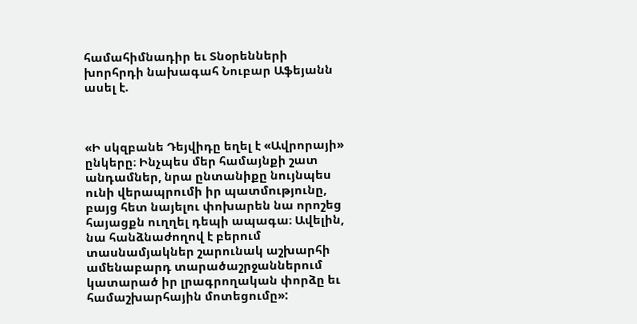համահիմնադիր եւ Տնօրենների խորհրդի նախագահ Նուբար Աֆեյանն ասել է.



«Ի սկզբանե Դեյվիդը եղել է «Ավրորայի» ընկերը։ Ինչպես մեր համայնքի շատ անդամներ, նրա ընտանիքը նույնպես ունի վերապրումի իր պատմությունը, բայց հետ նայելու փոխարեն նա որոշեց հայացքն ուղղել դեպի ապագա։ Ավելին, նա հանձնաժողով է բերում տասնամյակներ շարունակ աշխարհի ամենաբարդ տարածաշրջաններում կատարած իր լրագրողական փորձը եւ համաշխարհային մոտեցումը»: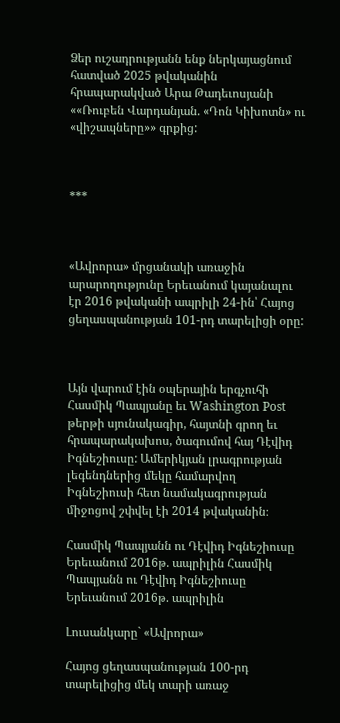Ձեր ուշադրությանն ենք ներկայացնում հատված 2025 թվականին հրապարակված Արա Թադեւոսյանի ««Ռուբեն Վարդանյան. «Դոն Կիխոտն» ու «վիշապները»» գրքից:



***



«Ավրորա» մրցանակի առաջին արարողությունը Երեւանում կայանալու էր 2016 թվականի ապրիլի 24-ին՝ Հայոց ցեղասպանության 101-րդ տարելիցի օրը:



Այն վարում էին օպերային երգչուհի Հասմիկ Պապյանը եւ Washington Post թերթի սյունակագիր, հայտնի գրող եւ հրապարակախոս, ծագումով հայ Դէվիդ Իգնեշիուսը: Ամերիկյան լրագրության լեգենդներից մեկը համարվող Իգնեշիուսի հետ նամակագրության միջոցով շփվել էի 2014 թվականին։

Հասմիկ Պապյանն ու Դէվիդ Իգնեշիուսը Երեւանում 2016թ. ապրիլին Հասմիկ Պապյանն ու Դէվիդ Իգնեշիուսը Երեւանում 2016թ. ապրիլին

Լուսանկարը` «Ավրորա»

Հայոց ցեղասպանության 100-րդ տարելիցից մեկ տարի առաջ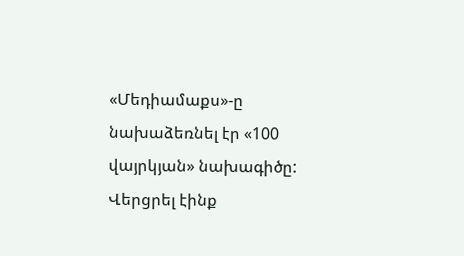«Մեդիամաքս»-ը նախաձեռնել էր «100 վայրկյան» նախագիծը: Վերցրել էինք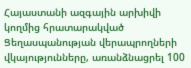Հայաստանի ազգային արխիվի կողմից հրատարակված Ցեղասպանության վերապրողների վկայությունները, առանձնացրել 100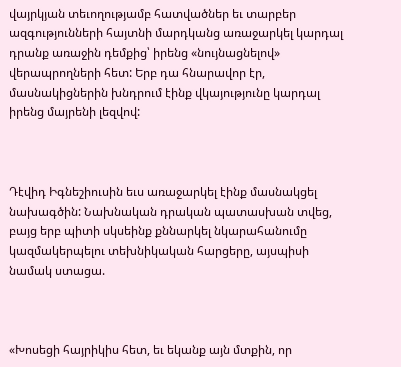վայրկյան տեւողությամբ հատվածներ եւ տարբեր ազգությունների հայտնի մարդկանց առաջարկել կարդալ դրանք առաջին դեմքից՝ իրենց «նույնացնելով» վերապրողների հետ: Երբ դա հնարավոր էր, մասնակիցներին խնդրում էինք վկայությունը կարդալ իրենց մայրենի լեզվով:



Դէվիդ Իգնեշիուսին եւս առաջարկել էինք մասնակցել նախագծին: Նախնական դրական պատասխան տվեց, բայց երբ պիտի սկսեինք քննարկել նկարահանումը կազմակերպելու տեխնիկական հարցերը, այսպիսի նամակ ստացա.



«Խոսեցի հայրիկիս հետ, եւ եկանք այն մտքին, որ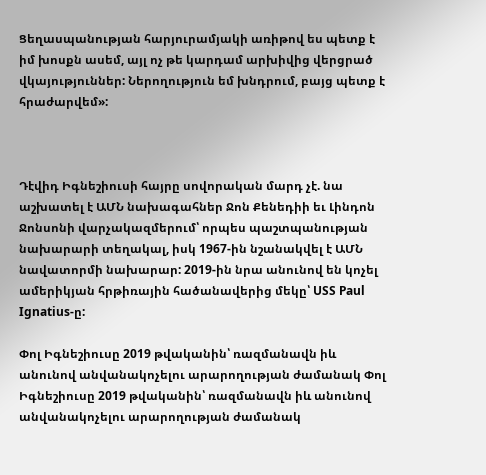Ցեղասպանության հարյուրամյակի առիթով ես պետք է իմ խոսքն ասեմ, այլ ոչ թե կարդամ արխիվից վերցրած վկայություններ: Ներողություն եմ խնդրում, բայց պետք է հրաժարվեմ»:



Դէվիդ Իգնեշիուսի հայրը սովորական մարդ չէ. նա աշխատել է ԱՄՆ նախագահներ Ջոն Քենեդիի եւ Լինդոն Ջոնսոնի վարչակազմերում՝ որպես պաշտպանության նախարարի տեղակալ, իսկ 1967-ին նշանակվել է ԱՄՆ նավատորմի նախարար: 2019-ին նրա անունով են կոչել ամերիկյան հրթիռային հածանավերից մեկը՝ USS Paul Ignatius-ը:

Փոլ Իգնեշիուսը 2019 թվականին՝ ռազմանավն իև անունով անվանակոչելու արարողության ժամանակ Փոլ Իգնեշիուսը 2019 թվականին՝ ռազմանավն իև անունով անվանակոչելու արարողության ժամանակ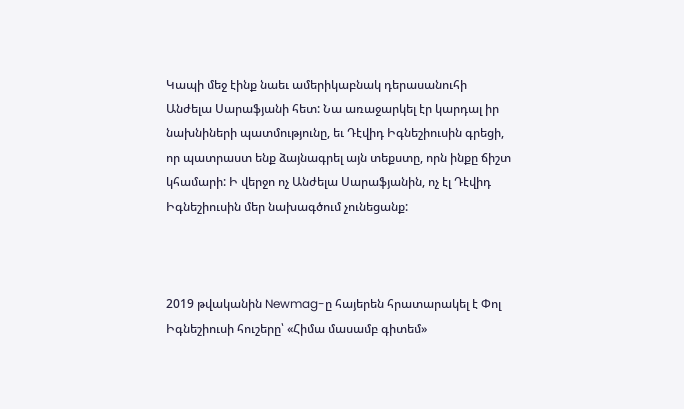Կապի մեջ էինք նաեւ ամերիկաբնակ դերասանուհի Անժելա Սարաֆյանի հետ: Նա առաջարկել էր կարդալ իր նախնիների պատմությունը, եւ Դէվիդ Իգնեշիուսին գրեցի, որ պատրաստ ենք ձայնագրել այն տեքստը, որն ինքը ճիշտ կհամարի: Ի վերջո ոչ Անժելա Սարաֆյանին, ոչ էլ Դէվիդ Իգնեշիուսին մեր նախագծում չունեցանք:



2019 թվականին Newmag-ը հայերեն հրատարակել է Փոլ Իգնեշիուսի հուշերը՝ «Հիմա մասամբ գիտեմ»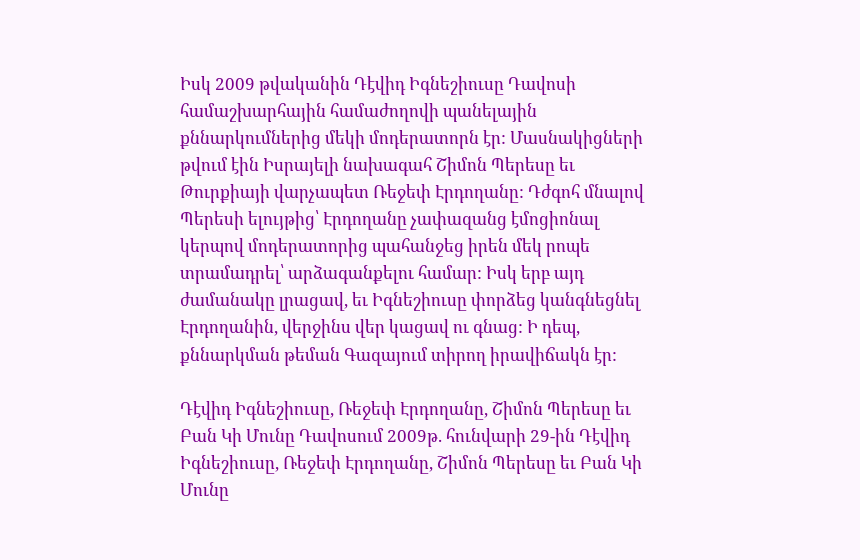Իսկ 2009 թվականին Դէվիդ Իգնեշիուսը Դավոսի համաշխարհային համաժողովի պանելային քննարկումներից մեկի մոդերատորն էր: Մասնակիցների թվում էին Իսրայելի նախագահ Շիմոն Պերեսը եւ Թուրքիայի վարչապետ Ռեջեփ Էրդողանը: Դժգոհ մնալով Պերեսի ելույթից՝ Էրդողանը չափազանց էմոցիոնալ կերպով մոդերատորից պահանջեց իրեն մեկ րոպե տրամադրել՝ արձագանքելու համար: Իսկ երբ այդ ժամանակը լրացավ, եւ Իգնեշիուսը փորձեց կանգնեցնել Էրդողանին, վերջինս վեր կացավ ու գնաց: Ի դեպ, քննարկման թեման Գազայում տիրող իրավիճակն էր:

Դէվիդ Իգնեշիուսը, Ռեջեփ Էրդողանը, Շիմոն Պերեսը եւ Բան Կի Մունը Դավոսում 2009թ. հունվարի 29-ին Դէվիդ Իգնեշիուսը, Ռեջեփ Էրդողանը, Շիմոն Պերեսը եւ Բան Կի Մունը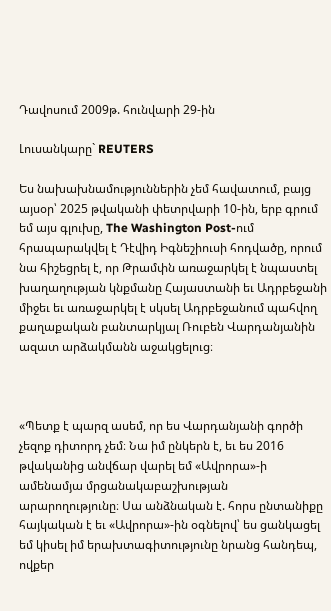Դավոսում 2009թ. հունվարի 29-ին

Լուսանկարը` REUTERS

Ես նախախնամություններին չեմ հավատում, բայց այսօր՝ 2025 թվականի փետրվարի 10-ին, երբ գրում եմ այս գլուխը, The Washington Post-ում հրապարակվել է Դէվիդ Իգնեշիուսի հոդվածը, որում նա հիշեցրել է, որ Թրամփն առաջարկել է նպաստել խաղաղության կնքմանը Հայաստանի եւ Ադրբեջանի միջեւ եւ առաջարկել է սկսել Ադրբեջանում պահվող քաղաքական բանտարկյալ Ռուբեն Վարդանյանին ազատ արձակմանն աջակցելուց։



«Պետք է պարզ ասեմ, որ ես Վարդանյանի գործի չեզոք դիտորդ չեմ։ Նա իմ ընկերն է, եւ ես 2016 թվականից անվճար վարել եմ «Ավրորա»-ի ամենամյա մրցանակաբաշխության արարողությունը։ Սա անձնական է. հորս ընտանիքը հայկական է եւ «Ավրորա»-ին օգնելով՝ ես ցանկացել եմ կիսել իմ երախտագիտությունը նրանց հանդեպ, ովքեր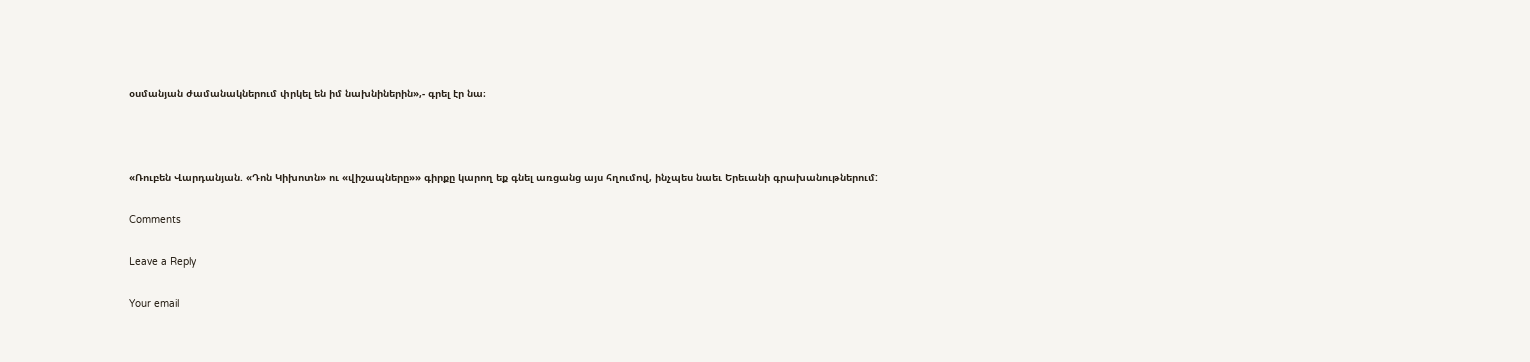օսմանյան ժամանակներում փրկել են իմ նախնիներին»,- գրել էր նա։



«Ռուբեն Վարդանյան. «Դոն Կիխոտն» ու «վիշապները»» գիրքը կարող եք գնել առցանց այս հղումով, ինչպես նաեւ Երեւանի գրախանութներում:

Comments

Leave a Reply

Your email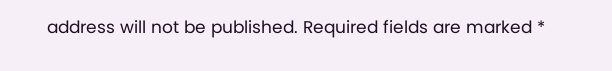address will not be published. Required fields are marked *